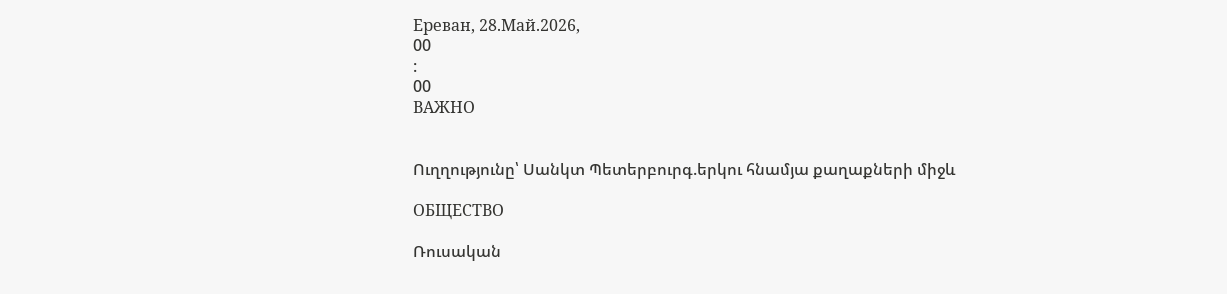Ереван, 28.Май.2026,
00
:
00
ВАЖНО


Ուղղությունը՝ Սանկտ Պետերբուրգ.երկու հնամյա քաղաքների միջև

ОБЩЕСТВО

Ռուսական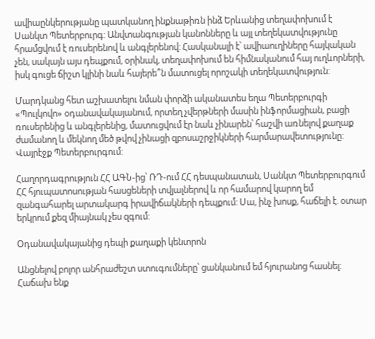ավիաընկերությանը պատկանող ինքնաթիռն ինձ Երևանից տեղափոխում է Սանկտ Պետերբուրգ: Անվտանգության կանոնները և այլ տեղեկատվությունը հրամցվում է ռուսերենով և անգլերենով: Հասկանալի է՝ ավիաուղիները հայկական չեն, սակայն այս դեպքում, օրինակ, տեղափոխում են հիմնականում հայ ուղևորների, իսկ գուցե ճիշտ կլինի նաև հայերե՞ն մատուցել որոշակի տեղեկատվություն:

Մարդկանց հետ աշխատելու նման փորձի ականատես եղա Պետերբուրգի «Պուլկովո» օդանավակայանում, որտեղ չվերթների մասին ինֆորմացիան, բացի ռուսերենից և անգլերենից, մատուցվում էր նաև չինարեն՝ հաշվի առնելով քաղաք ժամանող և մեկնող մեծ թվով չինացի զբոսաշրջիկների հարմարավետությունը: Վայրէջք Պետերբուրգում:

Հաղորդագրություն ՀՀ ԱԳՆ-ից՝ ՌԴ-ում ՀՀ դեսպանատան, Սանկտ Պետերբուրգում ՀՀ հյուպատոսության հասցեների տվյալներով և որ համարով կարող եմ զանգահարել արտակարգ իրավիճակների դեպքում: Սա, ինչ խոսք, հաճելի է. օտար երկրում քեզ միայնակ չես զգում:

Օդանավակայանից դեպի քաղաքի կենտրոն

Անցնելով բոլոր անհրաժեշտ ստուգումները՝ ցանկանում եմ հյուրանոց հասնել: Հաճախ ենք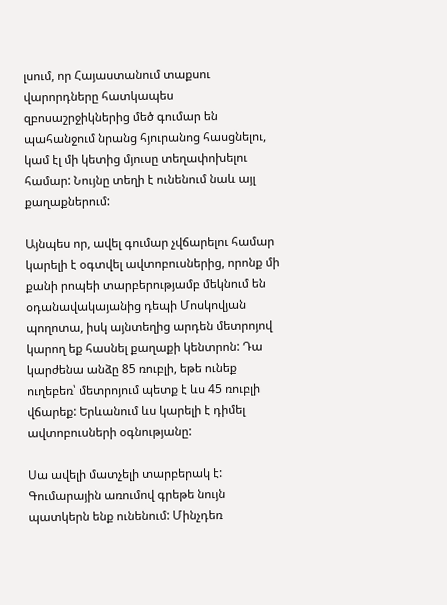լսում, որ Հայաստանում տաքսու վարորդները հատկապես զբոսաշրջիկներից մեծ գումար են պահանջում նրանց հյուրանոց հասցնելու, կամ էլ մի կետից մյուսը տեղափոխելու համար: Նույնը տեղի է ունենում նաև այլ քաղաքներում:

Այնպես որ, ավել գումար չվճարելու համար կարելի է օգտվել ավտոբուսներից, որոնք մի քանի րոպեի տարբերությամբ մեկնում են օդանավակայանից դեպի Մոսկովյան պողոտա, իսկ այնտեղից արդեն մետրոյով կարող եք հասնել քաղաքի կենտրոն: Դա կարժենա անձը 85 ռուբլի, եթե ունեք ուղեբեռ՝ մետրոյում պետք է ևս 45 ռուբլի վճարեք: Երևանում ևս կարելի է դիմել ավտոբուսների օգնությանը:

Սա ավելի մատչելի տարբերակ է: Գումարային առումով գրեթե նույն պատկերն ենք ունենում: Մինչդեռ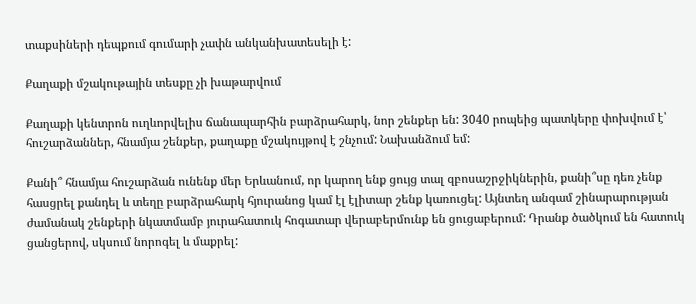տաքսիների դեպքում գումարի չափն անկանխատեսելի է:

Քաղաքի մշակութային տեսքը չի խաթարվում

Քաղաքի կենտրոն ուղևորվելիս ճանապարհին բարձրահարկ, նոր շենքեր են: 3040 րոպեից պատկերը փոխվում է՝ հուշարձաններ, հնամյա շենքեր, քաղաքը մշակույթով է շնչում: Նախանձում եմ:

Քանի՞ հնամյա հուշարձան ունենք մեր Երևանում, որ կարող ենք ցույց տալ զբոսաշրջիկներին, քանի՞սը դեռ չենք հասցրել քանդել և տեղը բարձրահարկ հյուրանոց կամ էլ էլիտար շենք կառուցել: Այնտեղ անգամ շինարարության ժամանակ շենքերի նկատմամբ յուրահատուկ հոգատար վերաբերմունք են ցուցաբերում: Դրանք ծածկում են հատուկ ցանցերով, սկսում նորոգել և մաքրել: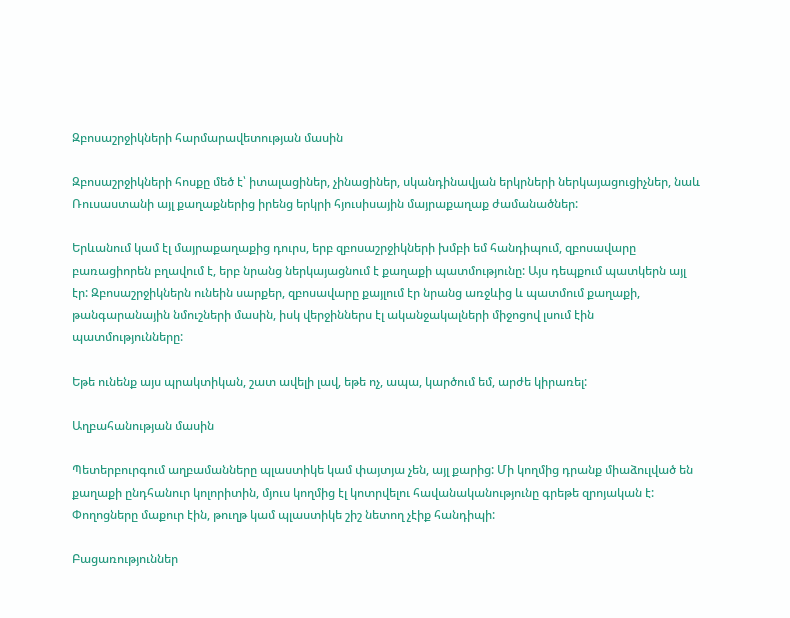Զբոսաշրջիկների հարմարավետության մասին

Զբոսաշրջիկների հոսքը մեծ է՝ իտալացիներ, չինացիներ, սկանդինավյան երկրների ներկայացուցիչներ, նաև Ռուսաստանի այլ քաղաքներից իրենց երկրի հյուսիսային մայրաքաղաք ժամանածներ:

Երևանում կամ էլ մայրաքաղաքից դուրս, երբ զբոսաշրջիկների խմբի եմ հանդիպում, զբոսավարը բառացիորեն բղավում է, երբ նրանց ներկայացնում է քաղաքի պատմությունը: Այս դեպքում պատկերն այլ էր: Զբոսաշրջիկներն ունեին սարքեր, զբոսավարը քայլում էր նրանց առջևից և պատմում քաղաքի, թանգարանային նմուշների մասին, իսկ վերջիններս էլ ականջակալների միջոցով լսում էին պատմությունները:

Եթե ունենք այս պրակտիկան, շատ ավելի լավ, եթե ոչ, ապա, կարծում եմ, արժե կիրառել:

Աղբահանության մասին

Պետերբուրգում աղբամանները պլաստիկե կամ փայտյա չեն, այլ քարից: Մի կողմից դրանք միաձուլված են քաղաքի ընդհանուր կոլորիտին, մյուս կողմից էլ կոտրվելու հավանականությունը գրեթե զրոյական է: Փողոցները մաքուր էին, թուղթ կամ պլաստիկե շիշ նետող չէիք հանդիպի:

Բացառություններ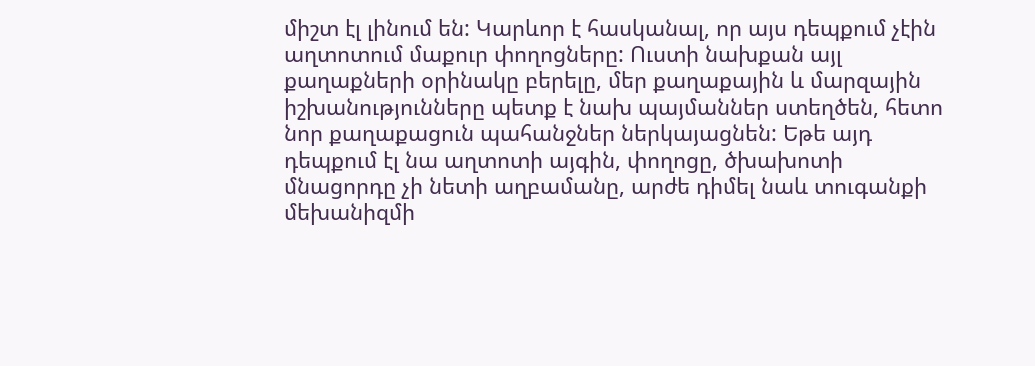միշտ էլ լինում են: Կարևոր է հասկանալ, որ այս դեպքում չէին աղտոտում մաքուր փողոցները: Ուստի նախքան այլ քաղաքների օրինակը բերելը, մեր քաղաքային և մարզային իշխանությունները պետք է նախ պայմաններ ստեղծեն, հետո նոր քաղաքացուն պահանջներ ներկայացնեն: Եթե այդ դեպքում էլ նա աղտոտի այգին, փողոցը, ծխախոտի մնացորդը չի նետի աղբամանը, արժե դիմել նաև տուգանքի մեխանիզմի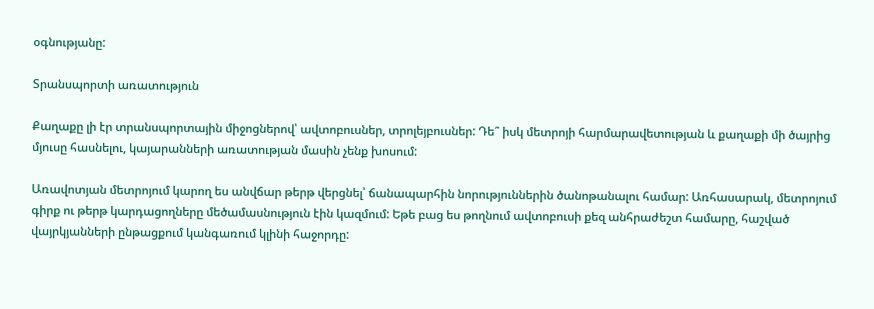օգնությանը:

Տրանսպորտի առատություն

Քաղաքը լի էր տրանսպորտային միջոցներով՝ ավտոբուսներ, տրոլեյբուսներ: Դե՞ իսկ մետրոյի հարմարավետության և քաղաքի մի ծայրից մյուսը հասնելու, կայարանների առատության մասին չենք խոսում:

Առավոտյան մետրոյում կարող ես անվճար թերթ վերցնել՝ ճանապարհին նորություններին ծանոթանալու համար: Առհասարակ, մետրոյում գիրք ու թերթ կարդացողները մեծամասնություն էին կազմում: Եթե բաց ես թողնում ավտոբուսի քեզ անհրաժեշտ համարը, հաշված վայրկյանների ընթացքում կանգառում կլինի հաջորդը: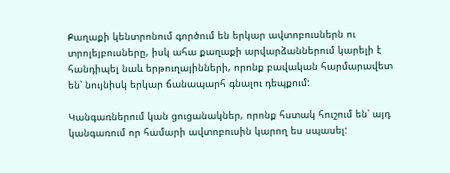Քաղաքի կենտրոնում գործում են երկար ավտոբուսներն ու տրոլեյբուսները, իսկ ահա քաղաքի արվարձաններում կարելի է հանդիպել նաև երթուղայինների, որոնք բավական հարմարավետ են՝ նույնիսկ երկար ճանապարհ գնալու դեպքում:

Կանգառներում կան ցուցանակներ, որոնք հստակ հուշում են՝ այդ կանգառում որ համարի ավտոբուսին կարող ես սպասել: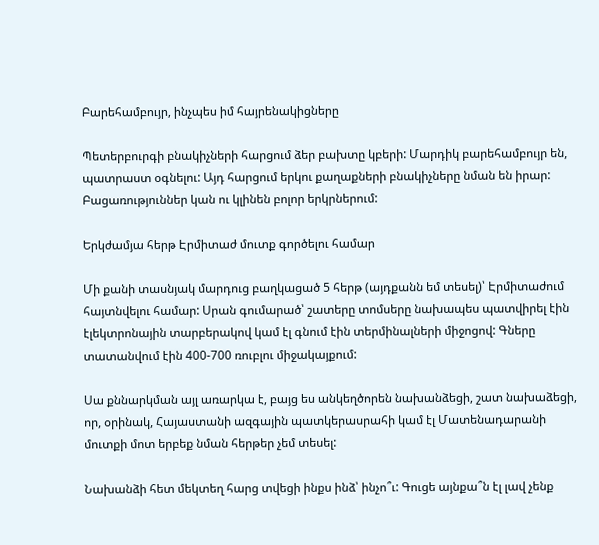Բարեհամբույր, ինչպես իմ հայրենակիցները

Պետերբուրգի բնակիչների հարցում ձեր բախտը կբերի: Մարդիկ բարեհամբույր են, պատրաստ օգնելու: Այդ հարցում երկու քաղաքների բնակիչները նման են իրար: Բացառություններ կան ու կլինեն բոլոր երկրներում:

Երկժամյա հերթ Էրմիտաժ մուտք գործելու համար

Մի քանի տասնյակ մարդուց բաղկացած 5 հերթ (այդքանն եմ տեսել)՝ Էրմիտաժում հայտնվելու համար: Սրան գումարած՝ շատերը տոմսերը նախապես պատվիրել էին էլեկտրոնային տարբերակով կամ էլ գնում էին տերմինալների միջոցով: Գները տատանվում էին 400-700 ռուբլու միջակայքում:

Սա քննարկման այլ առարկա է, բայց ես անկեղծորեն նախանձեցի, շատ նախաձեցի, որ, օրինակ, Հայաստանի ազգային պատկերասրահի կամ էլ Մատենադարանի մուտքի մոտ երբեք նման հերթեր չեմ տեսել:

Նախանձի հետ մեկտեղ հարց տվեցի ինքս ինձ՝ ինչո՞ւ: Գուցե այնքա՞ն էլ լավ չենք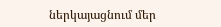ներկայացնում մեր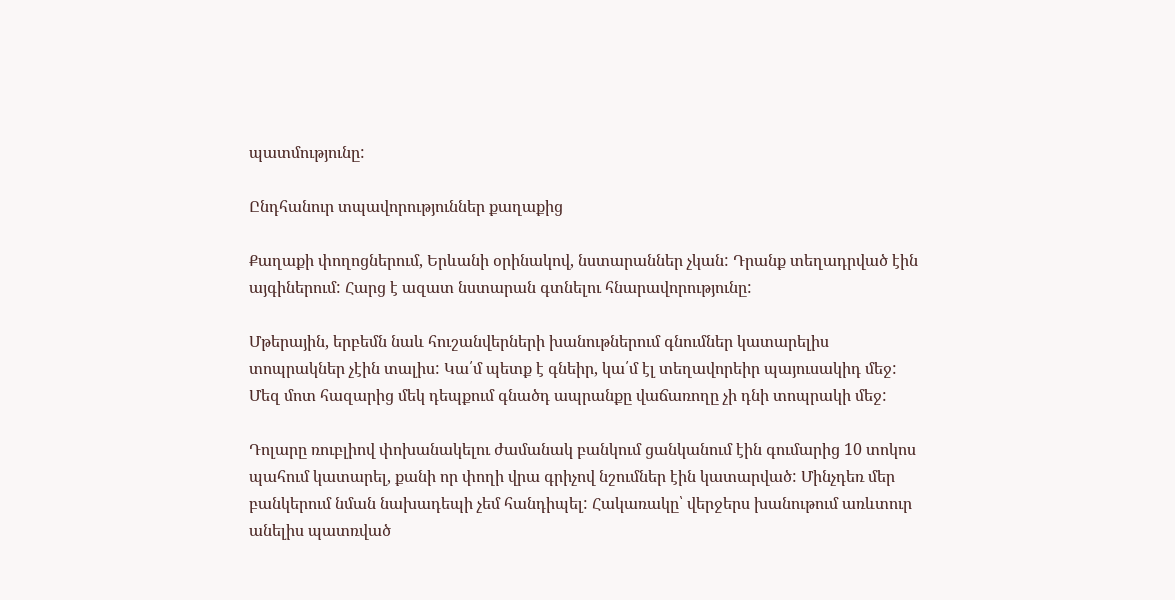պատմությունը:

Ընդհանուր տպավորություններ քաղաքից

Քաղաքի փողոցներում, Երևանի օրինակով, նստարաններ չկան: Դրանք տեղադրված էին այգիներում: Հարց է ազատ նստարան գտնելու հնարավորությունը:

Մթերային, երբեմն նաև հուշանվերների խանութներում գնումներ կատարելիս տոպրակներ չէին տալիս: Կա՛մ պետք է գնեիր, կա՛մ էլ տեղավորեիր պայուսակիդ մեջ: Մեզ մոտ հազարից մեկ դեպքում գնածդ ապրանքը վաճառողը չի դնի տոպրակի մեջ:

Դոլարը ռուբլիով փոխանակելու ժամանակ բանկում ցանկանում էին գումարից 10 տոկոս պահում կատարել, քանի որ փողի վրա գրիչով նշումներ էին կատարված: Մինչդեռ մեր բանկերում նման նախադեպի չեմ հանդիպել: Հակառակը՝ վերջերս խանութում առևտուր անելիս պատռված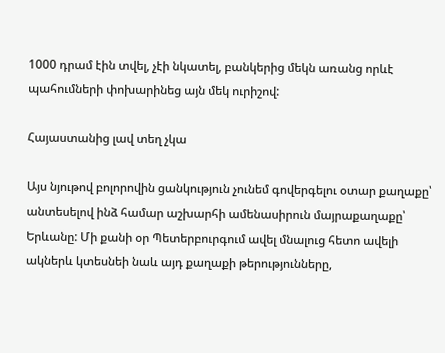1000 դրամ էին տվել, չէի նկատել, բանկերից մեկն առանց որևէ պահումների փոխարինեց այն մեկ ուրիշով:

Հայաստանից լավ տեղ չկա

Այս նյութով բոլորովին ցանկություն չունեմ գովերգելու օտար քաղաքը՝ անտեսելով ինձ համար աշխարհի ամենասիրուն մայրաքաղաքը՝ Երևանը: Մի քանի օր Պետերբուրգում ավել մնալուց հետո ավելի ակներև կտեսնեի նաև այդ քաղաքի թերությունները,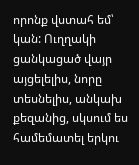որոնք վստահ եմ՝ կան: Ուղղակի ցանկացած վայր այցելելիս, նորը տեսնելիս, անկախ քեզանից, սկսում ես համեմատել երկու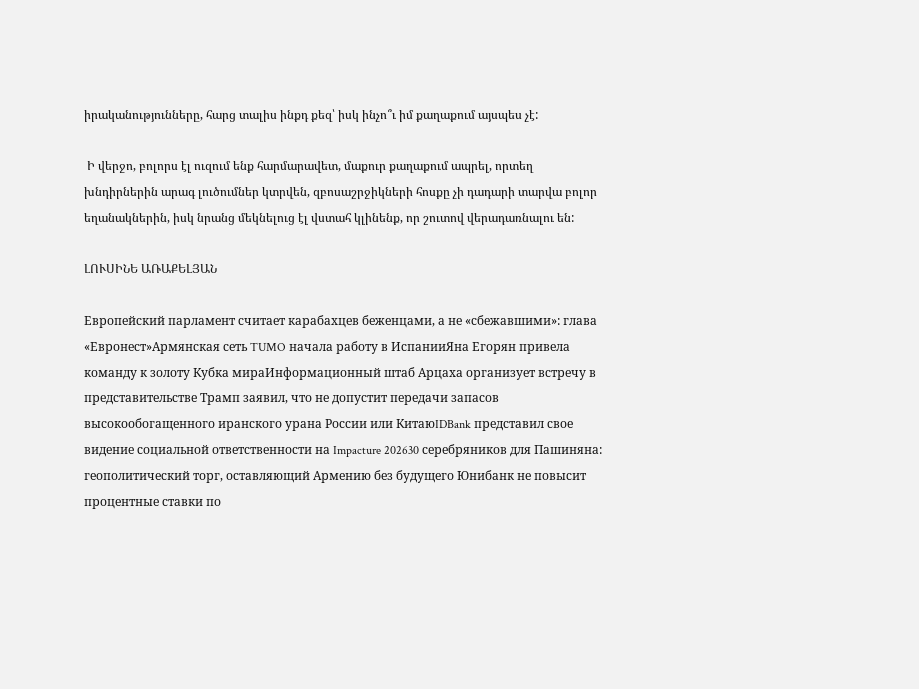իրականությունները, հարց տալիս ինքդ քեզ՝ իսկ ինչո՞ւ իմ քաղաքում այսպես չէ:

 Ի վերջո, բոլորս էլ ուզում ենք հարմարավետ, մաքուր քաղաքում ապրել, որտեղ խնդիրներին արագ լուծումներ կտրվեն, զբոսաշրջիկների հոսքը չի դադարի տարվա բոլոր եղանակներին, իսկ նրանց մեկնելուց էլ վստահ կլինենք, որ շուտով վերադառնալու են:

ԼՈՒՍԻՆԵ ԱՌԱՔԵԼՅԱՆ

Европейский парламент считает карабахцев беженцами, а не «сбежавшими»: глава «Евронест»Армянская сеть TUMO начала работу в ИспанииЯна Егорян привела команду к золоту Кубка мираИнформационный штаб Арцаха организует встречу в представительстве Трамп заявил, что не допустит передачи запасов высокообогащенного иранского урана России или КитаюIDBank представил свое видение социальной ответственности на Impacture 202630 серебряников для Пашиняна: геополитический торг, оставляющий Армению без будущего Юнибанк не повысит процентные ставки по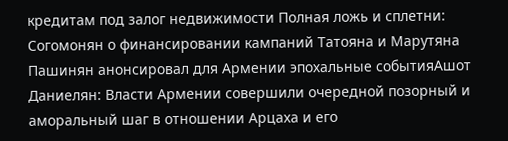кредитам под залог недвижимости Полная ложь и сплетни: Согомонян о финансировании кампаний Татояна и Марутяна Пашинян анонсировал для Армении эпохальные событияАшот Даниелян: Власти Армении совершили очередной позорный и аморальный шаг в отношении Арцаха и его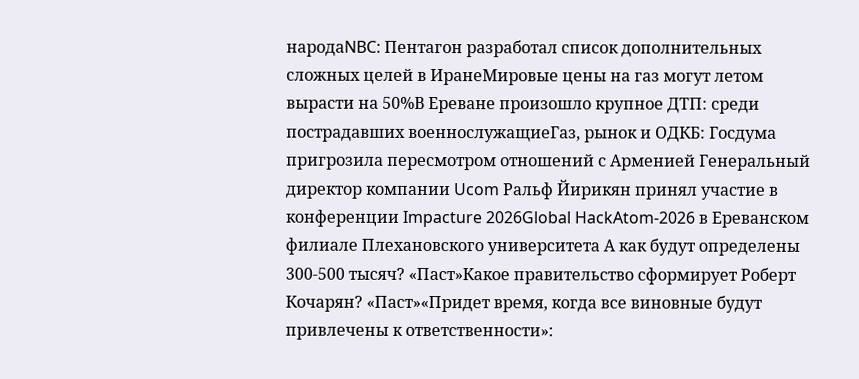народаNBC: Пентагон разработал список дополнительных сложных целей в ИранеМировые цены на газ могут летом вырасти на 50%В Ереване произошло крупное ДТП: среди пострадавших военнослужащиеГаз, рынок и ОДКБ: Госдума пригрозила пересмотром отношений с Арменией Генеральный директор компании Ucom Ральф Йирикян принял участие в конференции Impacture 2026Global HackAtom-2026 в Ереванском филиале Плехановского университета А как будут определены 300-500 тысяч? «Паст»Какое правительство сформирует Роберт Кочарян? «Паст»«Придет время, когда все виновные будут привлечены к ответственности»: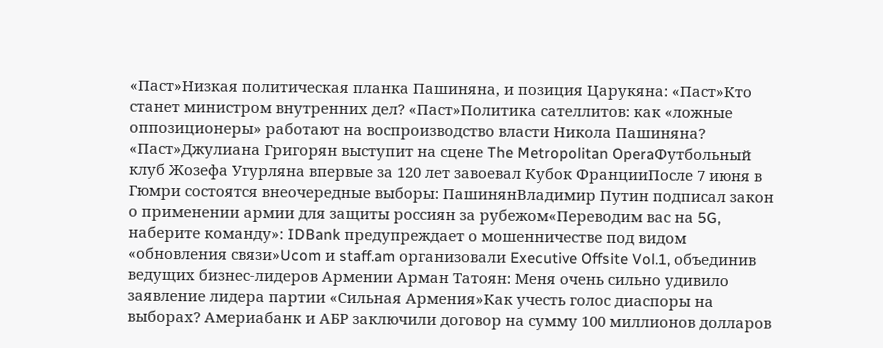«Паст»Низкая политическая планка Пашиняна, и позиция Царукяна: «Паст»Кто станет министром внутренних дел? «Паст»Политика сателлитов: как «ложные оппозиционеры» работают на воспроизводство власти Никола Пашиняна? «Паст»Джулиана Григорян выступит на сцене The Metropolitan OperaФутбольный клуб Жозефа Угурляна впервые за 120 лет завоевал Кубок ФранцииПосле 7 июня в Гюмри состоятся внеочередные выборы: ПашинянВладимир Путин подписал закон о применении армии для защиты россиян за рубежом«Переводим вас на 5G, наберите команду»: IDBank предупреждает о мошенничестве под видом «обновления связи»Ucom и staff.am организовали Executive Offsite Vol.1, объединив ведущих бизнес-лидеров Армении Арман Татоян: Меня очень сильно удивило заявление лидера партии «Сильная Армения»Как учесть голос диаспоры на выборах? Америабанк и АБР заключили договор на сумму 100 миллионов долларов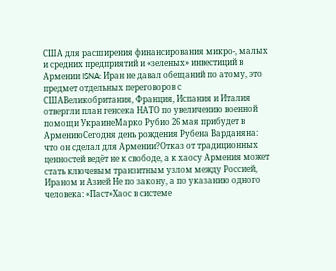США для расширения финансирования микро-, малых и средних предприятий и «зеленых» инвестиций в Армении ISNA: Иран не давал обещаний по атому, это предмет отдельных переговоров с СШАВеликобритания, Франция, Испания и Италия отвергли план генсека НАТО по увеличению военной помощи УкраинеМарко Рубио 26 мая прибудет в АрмениюСегодня день рождения Рубена Варданяна: что он сделал для Армении?Отказ от традиционных ценностей ведёт не к свободе, а к хаосу Армения может стать ключевым транзитным узлом между Россией, Ираном и Азией Не по закону, а по указанию одного человека: «Паст»Хаос в системе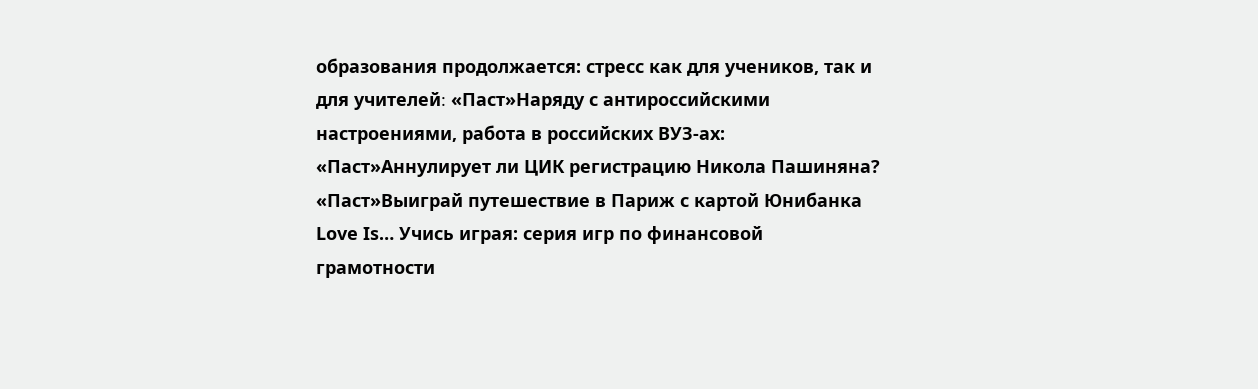образования продолжается: стресс как для учеников, так и для учителей։ «Паст»Наряду с антироссийскими настроениями, работа в российских ВУЗ-ах: «Паст»Аннулирует ли ЦИК регистрацию Никола Пашиняна? «Паст»Выиграй путешествие в Париж с картой Юнибанка Love Is… Учись играя: серия игр по финансовой грамотности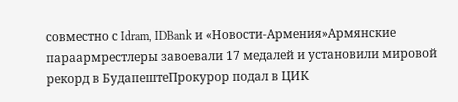совместно с Idram, IDBank и «Новости-Армения»Армянские параармрестлеры завоевали 17 медалей и установили мировой рекорд в БудапештеПрокурор подал в ЦИК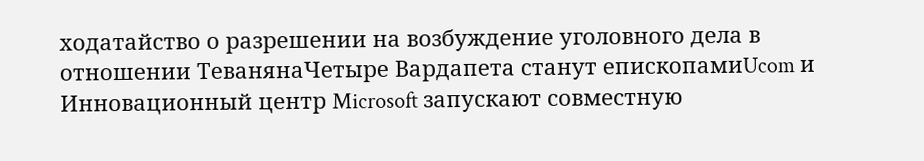ходатайство о разрешении на возбуждение уголовного дела в отношении ТеванянаЧетыре Вардапета станут епископамиUcom и Инновационный центр Microsoft запускают совместную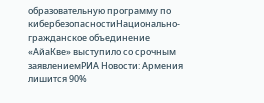образовательную программу по кибербезопасностиНационально-гражданское объединение «АйаКве» выступило со срочным заявлениемРИА Новости: Армения лишится 90%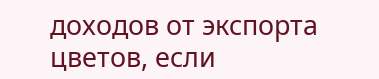доходов от экспорта цветов, если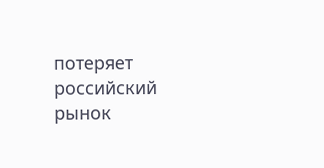потеряет российский рынок